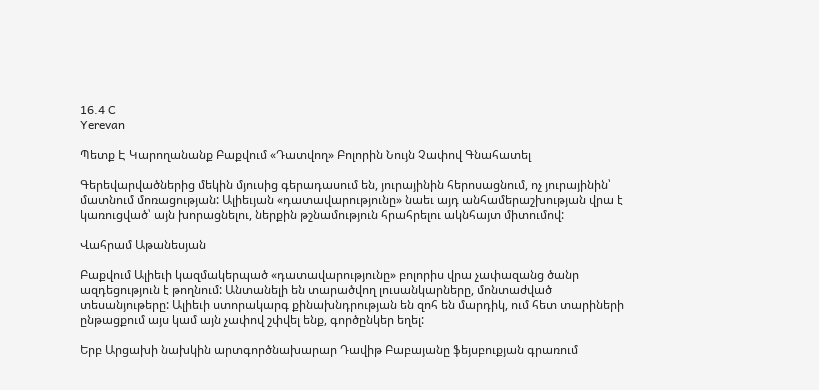16.4 C
Yerevan

Պետք Է Կարողանանք Բաքվում «Դատվող» Բոլորին Նույն Չափով Գնահատել

Գերեվարվածներից մեկին մյուսից գերադասում են, յուրայինին հերոսացնում, ոչ յուրայինին՝ մատնում մոռացության: Ալիեւյան «դատավարությունը» նաեւ այդ անհամերաշխության վրա է կառուցված՝ այն խորացնելու, ներքին թշնամություն հրահրելու ակնհայտ միտումով:

Վահրամ Աթանեսյան

Բաքվում Ալիեւի կազմակերպած «դատավարությունը» բոլորիս վրա չափազանց ծանր ազդեցություն է թողնում: Անտանելի են տարածվող լուսանկարները, մոնտաժված տեսանյութերը: Ալիեւի ստորակարգ քինախնդրության են զոհ են մարդիկ, ում հետ տարիների ընթացքում այս կամ այն չափով շփվել ենք, գործընկեր եղել:

Երբ Արցախի նախկին արտգործնախարար Դավիթ Բաբայանը ֆեյսբուքյան գրառում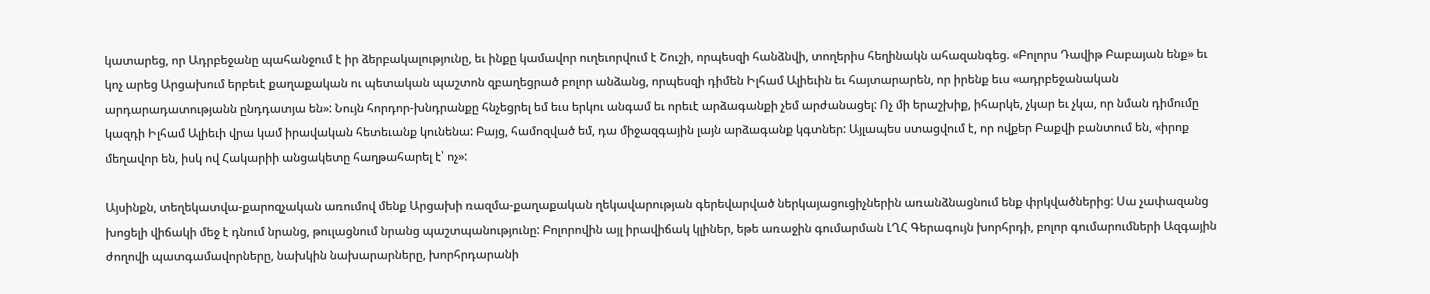կատարեց, որ Ադրբեջանը պահանջում է իր ձերբակալությունը, եւ ինքը կամավոր ուղեւորվում է Շուշի, որպեսզի հանձնվի, տողերիս հեղինակն ահազանգեց. «Բոլորս Դավիթ Բաբայան ենք» եւ կոչ արեց Արցախում երբեւէ քաղաքական ու պետական պաշտոն զբաղեցրած բոլոր անձանց, որպեսզի դիմեն Իլհամ Ալիեւին եւ հայտարարեն, որ իրենք եւս «ադրբեջանական արդարադատությանն ընդդատյա են»: Նույն հորդոր-խնդրանքը հնչեցրել եմ եւս երկու անգամ եւ որեւէ արձագանքի չեմ արժանացել: Ոչ մի երաշխիք, իհարկե, չկար եւ չկա, որ նման դիմումը կազդի Իլհամ Ալիեւի վրա կամ իրավական հետեւանք կունենա: Բայց, համոզված եմ, դա միջազգային լայն արձագանք կգտներ: Այլապես ստացվում է, որ ովքեր Բաքվի բանտում են, «իրոք մեղավոր են, իսկ ով Հակարիի անցակետը հաղթահարել է՝ ոչ»:

Այսինքն, տեղեկատվա-քարոզչական առումով մենք Արցախի ռազմա-քաղաքական ղեկավարության գերեվարված ներկայացուցիչներին առանձնացնում ենք փրկվածներից: Սա չափազանց խոցելի վիճակի մեջ է դնում նրանց, թուլացնում նրանց պաշտպանությունը: Բոլորովին այլ իրավիճակ կլիներ, եթե առաջին գումարման ԼՂՀ Գերագույն խորհրդի, բոլոր գումարումների Ազգային ժողովի պատգամավորները, նախկին նախարարները, խորհրդարանի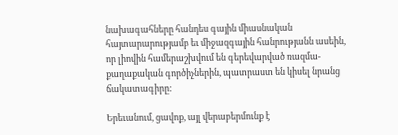նախագահները հանդես գային միասնական հայտարարությամբ եւ միջազգային հանրությանն ասեին, որ լիովին համերաշխվում են գերեվարված ռազմա-քաղաքական գործիչներին, պատրաստ են կիսել նրանց ճակատագիրը:

Երեւանում, ցավոք, այլ վերաբերմունք է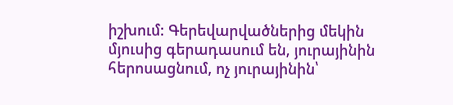իշխում: Գերեվարվածներից մեկին մյուսից գերադասում են, յուրայինին հերոսացնում, ոչ յուրայինին՝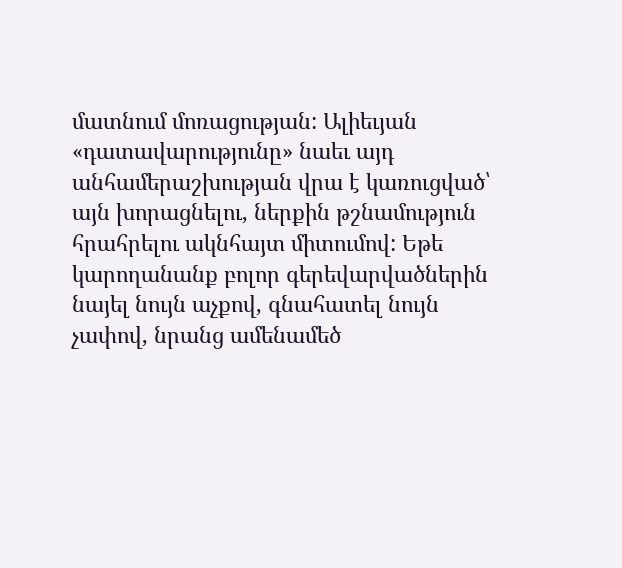մատնում մոռացության: Ալիեւյան «դատավարությունը» նաեւ այդ անհամերաշխության վրա է կառուցված՝ այն խորացնելու, ներքին թշնամություն հրահրելու ակնհայտ միտումով: Եթե կարողանանք բոլոր գերեվարվածներին նայել նույն աչքով, գնահատել նույն չափով, նրանց ամենամեծ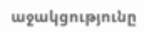աջակցությունը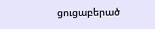ցուցաբերած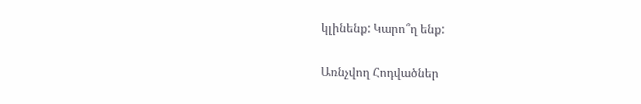կլինենք: Կարո՞ղ ենք:

Առնչվող Հոդվածներ